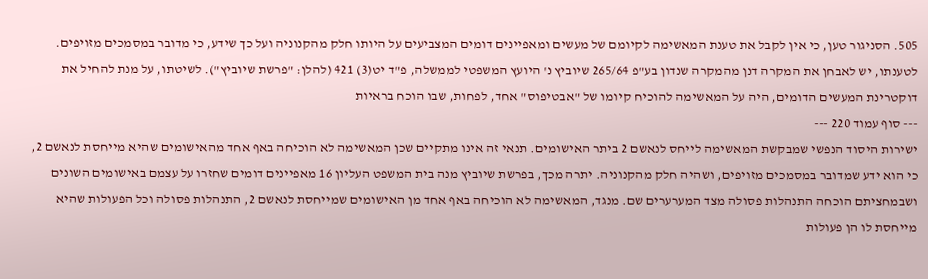505. הסניגור טען, כי אין לקבל את טענת המאשימה לקיומם של מעשים ומאפיינים דומים המצביעים על היותו חלק מהקנוניה ועל כך שידע, כי מדובר במסמכים מזויפים. לטענתו, יש לאבחן את המקרה דנן מהמקרה שנדון בע"פ 265/64 שיוביץ נ' היועץ המשפטי לממשלה, פ"ד יט(3) 421 (להלן: "פרשת שיוביץ"). לשיטתו, על מנת להחיל את דוקטרינת המעשים הדומים, היה על המאשימה להוכיח קיומו של "אבטיפוס" אחד, לפחות, שבו הוכח בראיות
--- סוף עמוד 220 ---
ישירות היסוד הנפשי שמבקשת המאשימה לייחס לנאשם 2 ביתר האישומים. תנאי זה אינו מתקיים שכן המאשימה לא הוכיחה באף אחד מהאישומים שהיא מייחסת לנאשם 2, כי הוא ידע שמדובר במסמכים מזויפים, ושהיה חלק מהקנוניה. יתרה מכך, בפרשת שיוביץ מנה בית המשפט העליון 16 מאפיינים דומים שחזרו על עצמם באישומים השונים ושבמחציתם הוכחה התנהלות פסולה מצד המערערים שם. מנגד, המאשימה לא הוכיחה באף אחד מן האישומים שמייחסת לנאשם 2, התנהלות פסולה וכל הפעולות שהיא מייחסת לו הן פעולות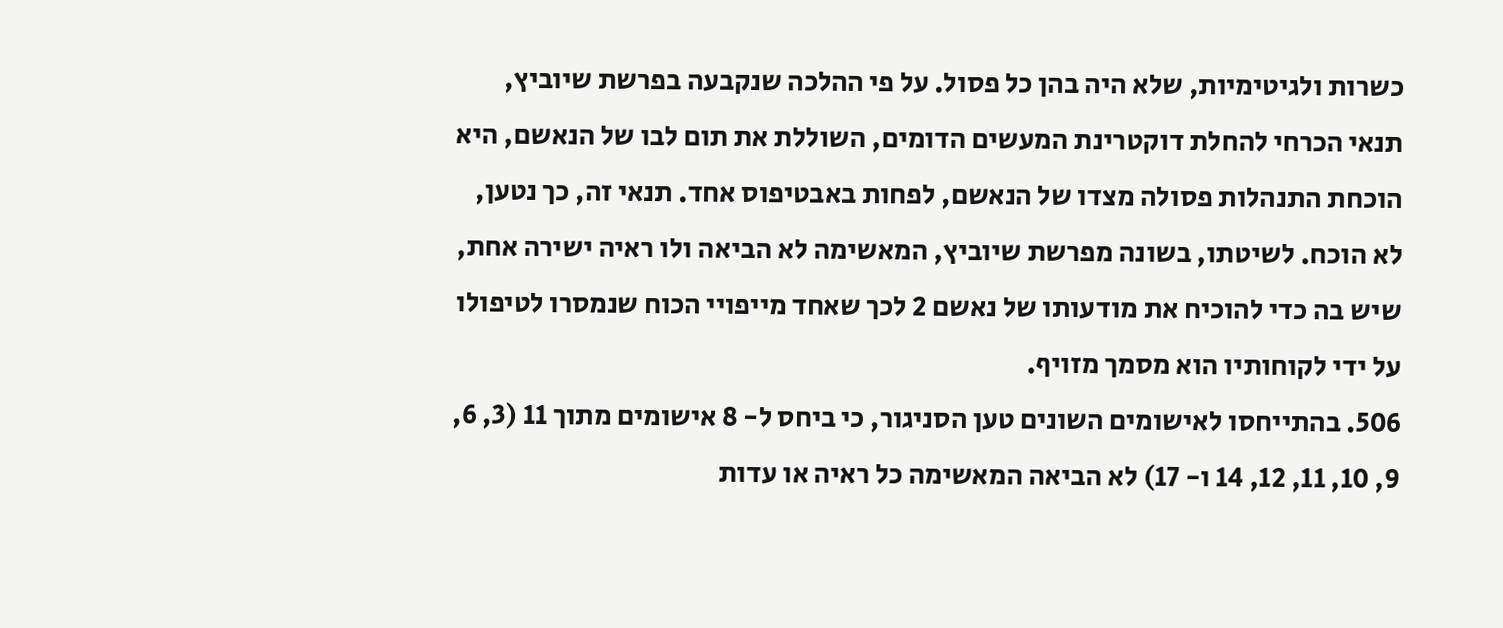כשרות ולגיטימיות, שלא היה בהן כל פסול. על פי ההלכה שנקבעה בפרשת שיוביץ, תנאי הכרחי להחלת דוקטרינת המעשים הדומים, השוללת את תום לבו של הנאשם, היא הוכחת התנהלות פסולה מצדו של הנאשם, לפחות באבטיפוס אחד. תנאי זה, כך נטען, לא הוכח. לשיטתו, בשונה מפרשת שיוביץ, המאשימה לא הביאה ולו ראיה ישירה אחת, שיש בה כדי להוכיח את מודעותו של נאשם 2 לכך שאחד מייפויי הכוח שנמסרו לטיפולו על ידי לקוחותיו הוא מסמך מזויף.
506. בהתייחסו לאישומים השונים טען הסניגור, כי ביחס ל- 8 אישומים מתוך 11 (3, 6, 9, 10, 11, 12, 14 ו- 17) לא הביאה המאשימה כל ראיה או עדות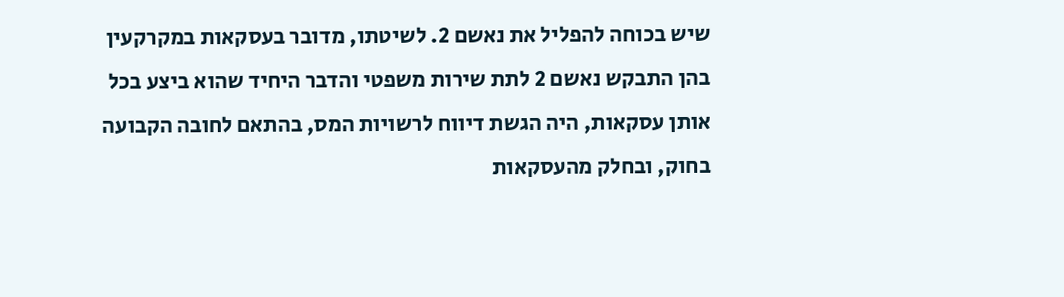שיש בכוחה להפליל את נאשם 2. לשיטתו, מדובר בעסקאות במקרקעין בהן התבקש נאשם 2 לתת שירות משפטי והדבר היחיד שהוא ביצע בכל אותן עסקאות, היה הגשת דיווח לרשויות המס, בהתאם לחובה הקבועה בחוק, ובחלק מהעסקאות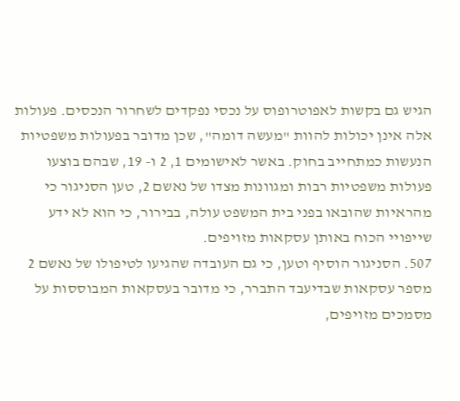הגיש גם בקשות לאפוטרופוס על נכסי נפקדים לשחרור הנכסים. פעולות אלה אינן יכולות להוות "מעשה דומה", שכן מדובר בפעולות משפטיות הנעשות כמתחייב בחוק. באשר לאישומים 1, 2 ו- 19, שבהם בוצעו פעולות משפטיות רבות ומגוונות מצדו של נאשם 2, טען הסניגור כי מהראיות שהובאו בפני בית המשפט עולה, בבירור, כי הוא לא ידע שייפויי הכוח באותן עסקאות מזויפים.
507. הסניגור הוסיף וטען, כי גם העובדה שהגיעו לטיפולו של נאשם 2 מספר עסקאות שבדיעבד התברר, כי מדובר בעסקאות המבוססות על מסמכים מזויפים,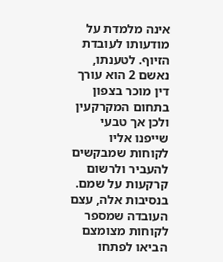אינה מלמדת על מודעותו לעובדת הזיוף. לטענתו, נאשם 2 הוא עורך דין מוכר בצפון בתחום המקרקעין ולכן אך טבעי שייפנו אליו לקוחות שמבקשים להעביר ולרשום קרקעות על שמם. בנסיבות אלה, עצם העובדה שמספר לקוחות מצומצם הביאו לפתחו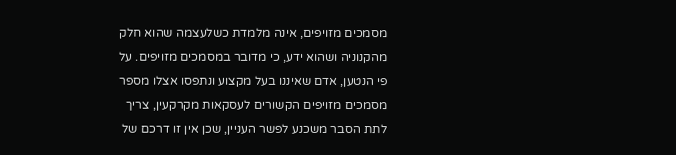מסמכים מזויפים, אינה מלמדת כשלעצמה שהוא חלק מהקנוניה ושהוא ידע, כי מדובר במסמכים מזויפים. על פי הנטען, אדם שאיננו בעל מקצוע ונתפסו אצלו מספר מסמכים מזויפים הקשורים לעסקאות מקרקעין, צריך לתת הסבר משכנע לפשר העניין, שכן אין זו דרכם של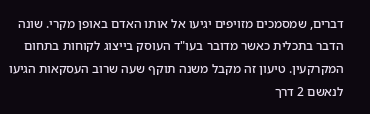דברים, שמסמכים מזויפים יגיעו אל אותו האדם באופן מקרי. שונה הדבר בתכלית כאשר מדובר בעו"ד העוסק בייצוג לקוחות בתחום המקרקעין. טיעון זה מקבל משנה תוקף שעה שרוב העסקאות הגיעו לנאשם 2 דרך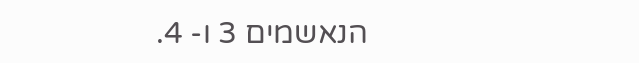הנאשמים 3 ו- 4.